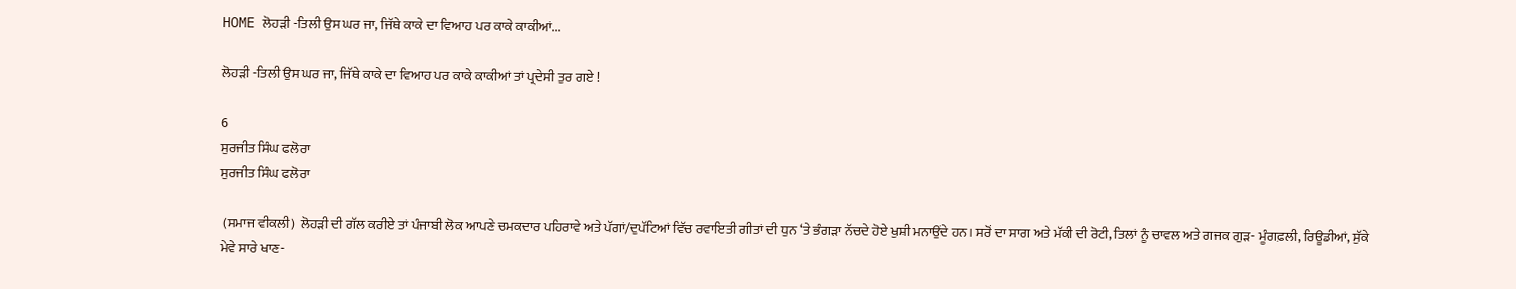HOME ਲੋਹੜੀ -ਤਿਲੀ ਉਸ ਘਰ ਜਾ, ਜਿੱਥੇ ਕਾਕੇ ਦਾ ਵਿਆਹ ਪਰ ਕਾਕੇ ਕਾਕੀਆਂ...

ਲੋਹੜੀ -ਤਿਲੀ ਉਸ ਘਰ ਜਾ, ਜਿੱਥੇ ਕਾਕੇ ਦਾ ਵਿਆਹ ਪਰ ਕਾਕੇ ਕਾਕੀਆਂ ਤਾਂ ਪ੍ਰਦੇਸੀ ਤੁਰ ਗਏ !

6
ਸੁਰਜੀਤ ਸਿੰਘ ਫਲੋਰਾ
ਸੁਰਜੀਤ ਸਿੰਘ ਫਲੋਰਾ

 (ਸਮਾਜ ਵੀਕਲੀ)  ਲੋਹੜੀ ਦੀ ਗੱਲ ਕਰੀਏ ਤਾਂ ਪੰਜਾਬੀ ਲੋਕ ਆਪਣੇ ਚਮਕਦਾਰ ਪਹਿਰਾਵੇ ਅਤੇ ਪੱਗਾਂ/ਦੁਪੱਟਿਆਂ ਵਿੱਚ ਰਵਾਇਤੀ ਗੀਤਾਂ ਦੀ ਧੁਨ ‘ਤੇ ਭੰਗੜਾ ਨੱਚਦੇ ਹੋਏ ਖੁਸ਼ੀ ਮਨਾਉਂਦੇ ਹਨ। ਸਰੋਂ ਦਾ ਸਾਗ ਅਤੇ ਮੱਕੀ ਦੀ ਰੋਟੀ, ਤਿਲਾਂ ਨੂੰ ਚਾਵਲ ਅਤੇ ਗਜਕ ਗੁੜ- ਮੂੰਗਫ਼ਲੀ, ਰਿਊਡੀਆਂ, ਸੁੱਕੇ ਮੇਵੇ ਸਾਰੇ ਖਾਣ-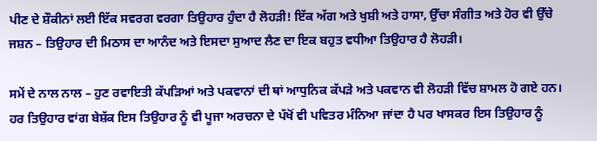ਪੀਣ ਦੇ ਸ਼ੌਕੀਨਾਂ ਲਈ ਇੱਕ ਸਵਰਗ ਵਰਗਾ ਤਿਉਹਾਰ ਹੁੰਦਾ ਹੈ ਲੋਹੜੀ! ਇੱਕ ਅੱਗ ਅਤੇ ਖੁਸ਼ੀ ਅਤੇ ਹਾਸਾ, ਉੱਚਾ ਸੰਗੀਤ ਅਤੇ ਹੋਰ ਵੀ ਉੱਚੇ ਜਸ਼ਨ – ਤਿਉਹਾਰ ਦੀ ਮਿਠਾਸ ਦਾ ਆਨੰਦ ਅਤੇ ਇਸਦਾ ਸੁਆਦ ਲੈਣ ਦਾ ਇਕ ਬਹੁਤ ਵਧੀਆ ਤਿਉਹਾਰ ਹੈ ਲੋਹੜੀ।

ਸਮੇਂ ਦੇ ਨਾਲ ਨਾਲ – ਹੁਣ ਰਵਾਇਤੀ ਕੱਪੜਿਆਂ ਅਤੇ ਪਕਵਾਨਾਂ ਦੀ ਥਾਂ ਆਧੁਨਿਕ ਕੱਪੜੇ ਅਤੇ ਪਕਵਾਨ ਵੀ ਲੋਹੜੀ ਵਿੱਚ ਸ਼ਾਮਲ ਹੋ ਗਏ ਹਨ।
ਹਰ ਤਿਉਹਾਰ ਵਾਂਗ ਬੇਸ਼ੱਕ ਇਸ ਤਿਉਹਾਰ ਨੂੰ ਵੀ ਪੂਜਾ ਅਰਚਨਾ ਦੇ ਪੱਖੋਂ ਵੀ ਪਵਿਤਰ ਮੰਨਿਆ ਜਾਂਦਾ ਹੈ ਪਰ ਖਾਸਕਰ ਇਸ ਤਿਉਹਾਰ ਨੂੰ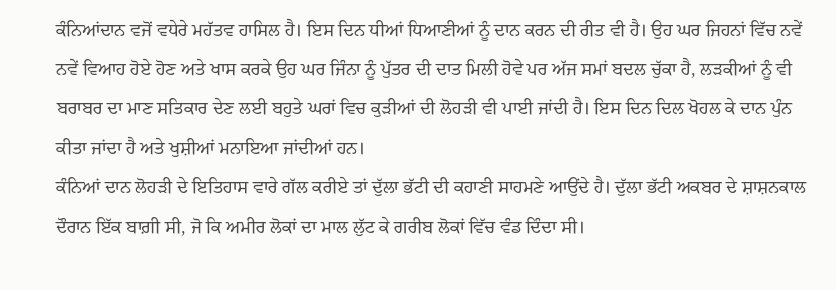ਕੰਨਿਆਂਦਾਨ ਵਜੋਂ ਵਧੇਰੇ ਮਹੱਤਵ ਹਾਸਿਲ ਹੈ। ਇਸ ਦਿਨ ਧੀਆਂ ਧਿਆਣੀਆਂ ਨੂੰ ਦਾਨ ਕਰਨ ਦੀ ਰੀਤ ਵੀ ਹੈ। ਉਹ ਘਰ ਜਿਹਨਾਂ ਵਿੱਚ ਨਵੇਂ ਨਵੇਂ ਵਿਆਹ ਹੋਏ ਹੋਣ ਅਤੇ ਖਾਸ ਕਰਕੇ ਉਹ ਘਰ ਜਿੰਨਾ ਨੂੰ ਪੁੱਤਰ ਦੀ ਦਾਤ ਮਿਲੀ ਹੋਵੇ ਪਰ ਅੱਜ ਸਮਾਂ ਬਦਲ ਚੁੱਕਾ ਹੈ, ਲੜਕੀਆਂ ਨੂੰ ਵੀ ਬਰਾਬਰ ਦਾ ਮਾਣ ਸਤਿਕਾਰ ਦੇਣ ਲਈ ਬਹੁਤੇ ਘਰਾਂ ਵਿਚ ਕੁੜੀਆਂ ਦੀ ਲੋਹੜੀ ਵੀ ਪਾਈ ਜਾਂਦੀ ਹੈ। ਇਸ ਦਿਨ ਦਿਲ ਖੋਹਲ ਕੇ ਦਾਨ ਪੁੰਨ ਕੀਤਾ ਜਾਂਦਾ ਹੈ ਅਤੇ ਖੁਸ਼ੀਆਂ ਮਨਾਇਆ ਜਾਂਦੀਆਂ ਹਨ।
ਕੰਨਿਆਂ ਦਾਨ ਲੋਹੜੀ ਦੇ ਇਤਿਹਾਸ ਵਾਰੇ ਗੱਲ ਕਰੀਏ ਤਾਂ ਦੁੱਲਾ ਭੱਟੀ ਦੀ ਕਹਾਣੀ ਸਾਹਮਣੇ ਆਉਂਦੇ ਹੈ। ਦੁੱਲਾ ਭੱਟੀ ਅਕਬਰ ਦੇ ਸ਼ਾਸ਼ਨਕਾਲ ਦੌਰਾਨ ਇੱਕ ਬਾਗ਼ੀ ਸੀ, ਜੋ ਕਿ ਅਮੀਰ ਲੋਕਾਂ ਦਾ ਮਾਲ ਲੁੱਟ ਕੇ ਗਰੀਬ ਲੋਕਾਂ ਵਿੱਚ ਵੰਡ ਦਿੰਦਾ ਸੀ।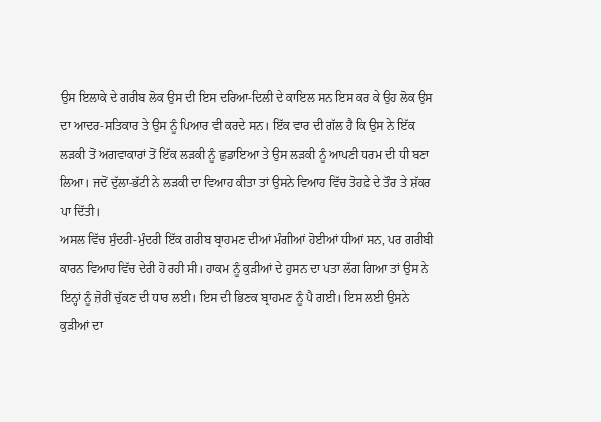ਉਸ ਇਲਾਕੇ ਦੇ ਗਰੀਬ ਲੋਕ ਉਸ ਦੀ ਇਸ ਦਰਿਆ-ਦਿਲੀ ਦੇ ਕਾਇਲ ਸਨ ਇਸ ਕਰ ਕੇ ਉਹ ਲੋਕ ਉਸ ਦਾ ਆਦਰ-ਸਤਿਕਾਰ ਤੇ ਉਸ ਨੂੰ ਪਿਆਰ ਵੀ ਕਰਦੇ ਸਨ। ਇੱਕ ਵਾਰ ਦੀ ਗੱਲ ਹੈ ਕਿ ਉਸ ਨੇ ਇੱਕ ਲੜਕੀ ਤੋਂ ਅਗਵਾਕਾਰਾਂ ਤੋਂ ਇੱਕ ਲੜਕੀ ਨੂੰ ਛੁਡਾਇਆ ਤੇ ਉਸ ਲੜਕੀ ਨੂੰ ਆਪਣੀ ਧਰਮ ਦੀ ਧੀ ਬਣਾ ਲਿਆ। ਜਦੋਂ ਦੁੱਲਾ-ਭੱਟੀ ਨੇ ਲੜਕੀ ਦਾ ਵਿਆਹ ਕੀਤਾ ਤਾਂ ਉਸਨੇ ਵਿਆਹ ਵਿੱਚ ਤੋਹਫ਼ੇ ਦੇ ਤੌਰ ਤੇ ਸ਼ੱਕਰ ਪਾ ਦਿੱਤੀ।
ਅਸਲ ਵਿੱਚ ਸੁੰਦਰੀ-ਮੁੰਦਰੀ ਇੱਕ ਗਰੀਬ ਬ੍ਰਾਹਮਣ ਦੀਆਂ ਮੰਗੀਆਂ ਹੋਈਆਂ ਧੀਆਂ ਸਨ, ਪਰ ਗਰੀਬੀ ਕਾਰਨ ਵਿਆਹ ਵਿੱਚ ਦੇਰੀ ਹੋ ਰਹੀ ਸੀ। ਹਾਕਮ ਨੂੰ ਕੁੜੀਆਂ ਦੇ ਹੁਸਨ ਦਾ ਪਤਾ ਲੱਗ ਗਿਆ ਤਾਂ ਉਸ ਨੇ ਇਨ੍ਹਾਂ ਨੂੰ ਜ਼ੋਰੀਂ ਚੁੱਕਣ ਦੀ ਧਾਰ ਲਈ। ਇਸ ਦੀ ਭਿਣਕ ਬ੍ਰਾਹਮਣ ਨੂੰ ਪੈ ਗਈ। ਇਸ ਲਈ ਉਸਨੇ ਕੁੜੀਆਂ ਦਾ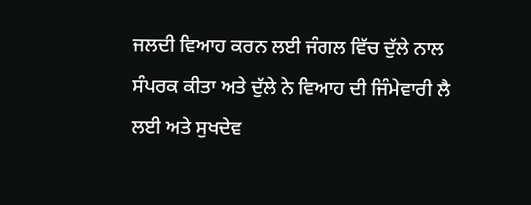ਜਲਦੀ ਵਿਆਹ ਕਰਨ ਲਈ ਜੰਗਲ ਵਿੱਚ ਦੁੱਲੇ ਨਾਲ ਸੰਪਰਕ ਕੀਤਾ ਅਤੇ ਦੁੱਲੇ ਨੇ ਵਿਆਹ ਦੀ ਜਿੰਮੇਵਾਰੀ ਲੈ ਲਈ ਅਤੇ ਸੁਖਦੇਵ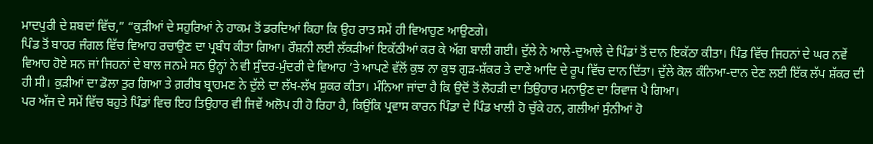ਮਾਦਪੁਰੀ ਦੇ ਸ਼ਬਦਾਂ ਵਿੱਚ,” “ਕੁੜੀਆਂ ਦੇ ਸਹੁਰਿਆਂ ਨੇ ਹਾਕਮ ਤੋਂ ਡਰਦਿਆਂ ਕਿਹਾ ਕਿ ਉਹ ਰਾਤ ਸਮੇਂ ਹੀ ਵਿਆਹੁਣ ਆਉਣਗੇ।
ਪਿੰਡ ਤੋਂ ਬਾਹਰ ਜੰਗਲ ਵਿੱਚ ਵਿਆਹ ਰਚਾਉਣ ਦਾ ਪ੍ਰਬੰਧ ਕੀਤਾ ਗਿਆ। ਰੌਸ਼ਨੀ ਲਈ ਲੱਕੜੀਆਂ ਇਕੱਠੀਆਂ ਕਰ ਕੇ ਅੱਗ ਬਾਲੀ ਗਈ। ਦੁੱਲੇ ਨੇ ਆਲੇ-ਦੁਆਲੇ ਦੇ ਪਿੰਡਾਂ ਤੋਂ ਦਾਨ ਇਕੱਠਾ ਕੀਤਾ। ਪਿੰਡ ਵਿੱਚ ਜਿਹਨਾਂ ਦੇ ਘਰ ਨਵੇਂ ਵਿਆਹ ਹੋਏ ਸਨ ਜਾਂ ਜਿਹਨਾਂ ਦੇ ਬਾਲ ਜਨਮੇ ਸਨ ਉਨ੍ਹਾਂ ਨੇ ਵੀ ਸੁੰਦਰ-ਮੁੰਦਰੀ ਦੇ ਵਿਆਹ ’ਤੇ ਆਪਣੇ ਵੱਲੋਂ ਕੁਝ ਨਾ ਕੁਝ ਗੁੜ-ਸ਼ੱਕਰ ਤੇ ਦਾਣੇ ਆਦਿ ਦੇ ਰੂਪ ਵਿੱਚ ਦਾਨ ਦਿੱਤਾ। ਦੁੱਲੇ ਕੋਲ ਕੰਨਿਆ-ਦਾਨ ਦੇਣ ਲਈ ਇੱਕ ਲੱਪ ਸ਼ੱਕਰ ਦੀ ਹੀ ਸੀ। ਕੁੜੀਆਂ ਦਾ ਡੋਲਾ ਤੁਰ ਗਿਆ ਤੇ ਗ਼ਰੀਬ ਬ੍ਰਾਹਮਣ ਨੇ ਦੁੱਲੇ ਦਾ ਲੱਖ-ਲੱਖ ਸ਼ੁਕਰ ਕੀਤਾ। ਮੰਨਿਆ ਜਾਂਦਾ ਹੈ ਕਿ ਉਦੋਂ ਤੋਂ ਲੋਹੜੀ ਦਾ ਤਿਉਹਾਰ ਮਨਾਉਣ ਦਾ ਰਿਵਾਜ ਪੈ ਗਿਆ।
ਪਰ ਅੱਜ ਦੇ ਸਮੇਂ ਵਿੱਚ ਬਹੁਤੇ ਪਿੰਡਾਂ ਵਿਚ ਇਹ ਤਿਉਹਾਰ ਵੀ ਜਿਵੇਂ ਅਲੋਪ ਹੀ ਹੋ ਰਿਹਾ ਹੈ, ਕਿਉਂਕਿ ਪ੍ਰਵਾਸ ਕਾਰਨ ਪਿੰਡਾ ਦੇ ਪਿੰਡ ਖਾਲੀ ਹੋ ਚੁੱਕੇ ਹਨ, ਗਲੀਆਂ ਸੁੰਨੀਆਂ ਹੋ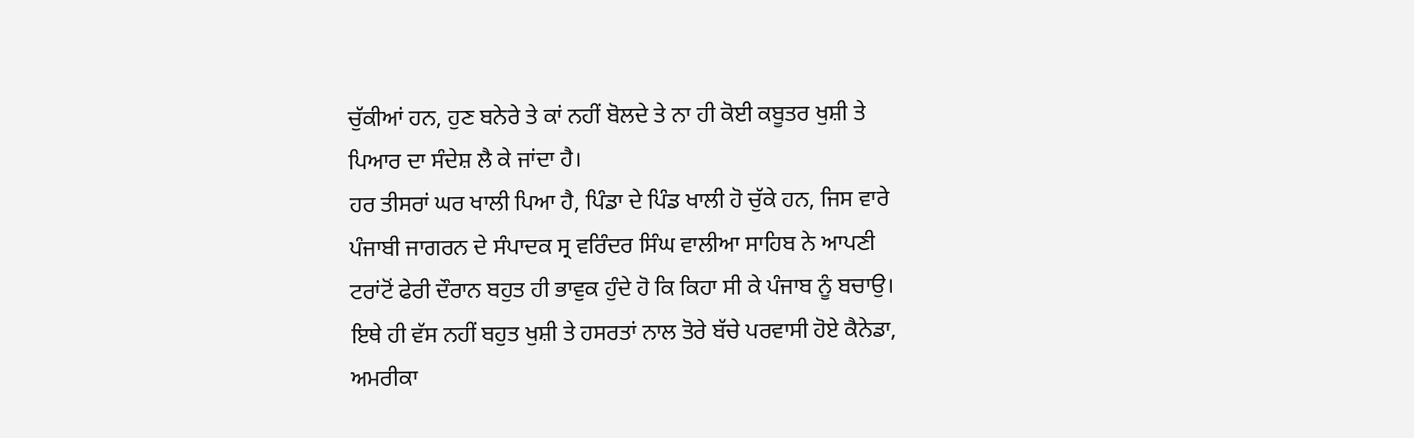ਚੁੱਕੀਆਂ ਹਨ, ਹੁਣ ਬਨੇਰੇ ਤੇ ਕਾਂ ਨਹੀਂ ਬੋਲਦੇ ਤੇ ਨਾ ਹੀ ਕੋਈ ਕਬੂਤਰ ਖੁਸ਼ੀ ਤੇ ਪਿਆਰ ਦਾ ਸੰਦੇਸ਼ ਲੈ ਕੇ ਜਾਂਦਾ ਹੈ।
ਹਰ ਤੀਸਰਾਂ ਘਰ ਖਾਲੀ ਪਿਆ ਹੈ, ਪਿੰਡਾ ਦੇ ਪਿੰਡ ਖਾਲੀ ਹੋ ਚੁੱਕੇ ਹਨ, ਜਿਸ ਵਾਰੇ ਪੰਜਾਬੀ ਜਾਗਰਨ ਦੇ ਸੰਪਾਦਕ ਸ੍ਰ ਵਰਿੰਦਰ ਸਿੰਘ ਵਾਲੀਆ ਸਾਹਿਬ ਨੇ ਆਪਣੀ ਟਰਾਂਟੋਂ ਫੇਰੀ ਦੌਰਾਨ ਬਹੁਤ ਹੀ ਭਾਵੁਕ ਹੁੰਦੇ ਹੋ ਕਿ ਕਿਹਾ ਸੀ ਕੇ ਪੰਜਾਬ ਨੂੰ ਬਚਾਉ।
ਇਥੇ ਹੀ ਵੱਸ ਨਹੀਂ ਬਹੁਤ ਖੁਸ਼ੀ ਤੇ ਹਸਰਤਾਂ ਨਾਲ ਤੋਰੇ ਬੱਚੇ ਪਰਵਾਸੀ ਹੋਏ ਕੈਨੇਡਾ, ਅਮਰੀਕਾ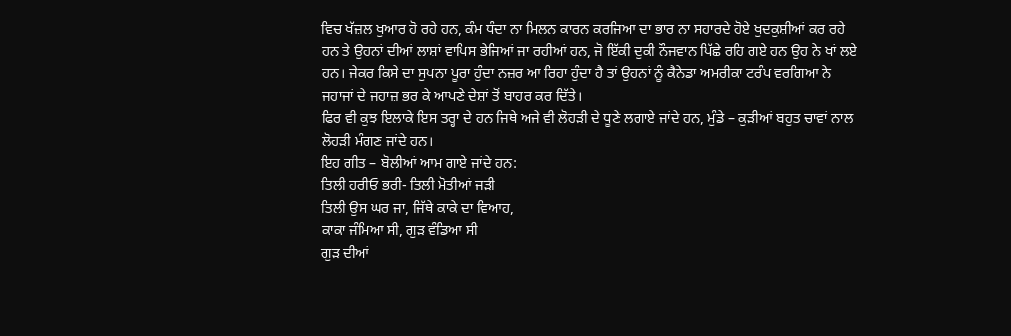ਵਿਚ ਖੱਜ਼ਲ ਖੁਆਰ ਹੋ ਰਹੇ ਹਨ, ਕੰਮ ਧੰਦਾ ਨਾ ਮਿਲਨ ਕਾਰਨ ਕਰਜਿਆ ਦਾ ਭਾਰ ਨਾ ਸਹਾਰਦੇ ਹੋਏ ਖੁਦਕੁਸ਼ੀਆਂ ਕਰ ਰਹੇ ਹਨ ਤੇ ਉਹਨਾਂ ਦੀਆਂ ਲਾਸ਼ਾਂ ਵਾਪਿਸ ਭੇਜਿਆਂ ਜਾ ਰਹੀਆਂ ਹਨ, ਜੋ ਇੱਕੀ ਦੁਕੀ ਨੌਜਵਾਨ ਪਿੱਛੇ ਰਹਿ ਗਏ ਹਨ ਉਹ ਨੇ ਖਾਂ ਲਏ ਹਨ। ਜੇਕਰ ਕਿਸੇ ਦਾ ਸੁਪਨਾ ਪੂਰਾ ਹੁੰਦਾ ਨਜ਼ਰ ਆ ਰਿਹਾ ਹੁੰਦਾ ਹੈ ਤਾਂ ਉਹਨਾਂ ਨੂੰ ਕੈਨੇਡਾ ਅਮਰੀਕਾ ਟਰੰਪ ਵਰਗਿਆ ਨੇ ਜਹਾਜਾਂ ਦੇ ਜਹਾਜ਼ ਭਰ ਕੇ ਆਪਣੇ ਦੇਸ਼ਾਂ ਤੋਂ ਬਾਹਰ ਕਰ ਦਿੱਤੇ।
ਫਿਰ ਵੀ ਕੁਝ ਇਲਾਕੇ ਇਸ ਤਰ੍ਹਾ ਦੇ ਹਨ ਜਿਥੇ ਅਜੇ ਵੀ ਲੋਹੜੀ ਦੇ ਧੂਣੇ ਲਗਾਏ ਜਾਂਦੇ ਹਨ, ਮੁੰਡੇ – ਕੁੜੀਆਂ ਬਹੁਤ ਚਾਵਾਂ ਨਾਲ ਲੋਹੜੀ ਮੰਗਣ ਜਾਂਦੇ ਹਨ।
ਇਹ ਗੀਤ – ਬੋਲੀਆਂ ਆਮ ਗਾਏ ਜਾਂਦੇ ਹਨ:
ਤਿਲੀ ਹਰੀਓ ਭਰੀ- ਤਿਲੀ ਮੋਤੀਆਂ ਜੜੀ
ਤਿਲੀ ਉਸ ਘਰ ਜਾ, ਜਿੱਥੇ ਕਾਕੇ ਦਾ ਵਿਆਹ,
ਕਾਕਾ ਜੰਮਿਆ ਸੀ, ਗੁੜ ਵੰਡਿਆ ਸੀ
ਗੁੜ ਦੀਆਂ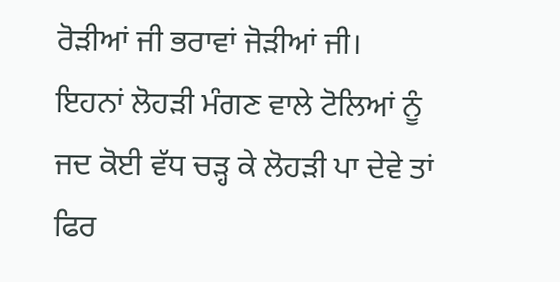ਰੋੜੀਆਂ ਜੀ ਭਰਾਵਾਂ ਜੋੜੀਆਂ ਜੀ।
ਇਹਨਾਂ ਲੋਹੜੀ ਮੰਗਣ ਵਾਲੇ ਟੋਲਿਆਂ ਨੂੰ ਜਦ ਕੋਈ ਵੱਧ ਚੜ੍ਹ ਕੇ ਲੋਹੜੀ ਪਾ ਦੇਵੇ ਤਾਂ ਫਿਰ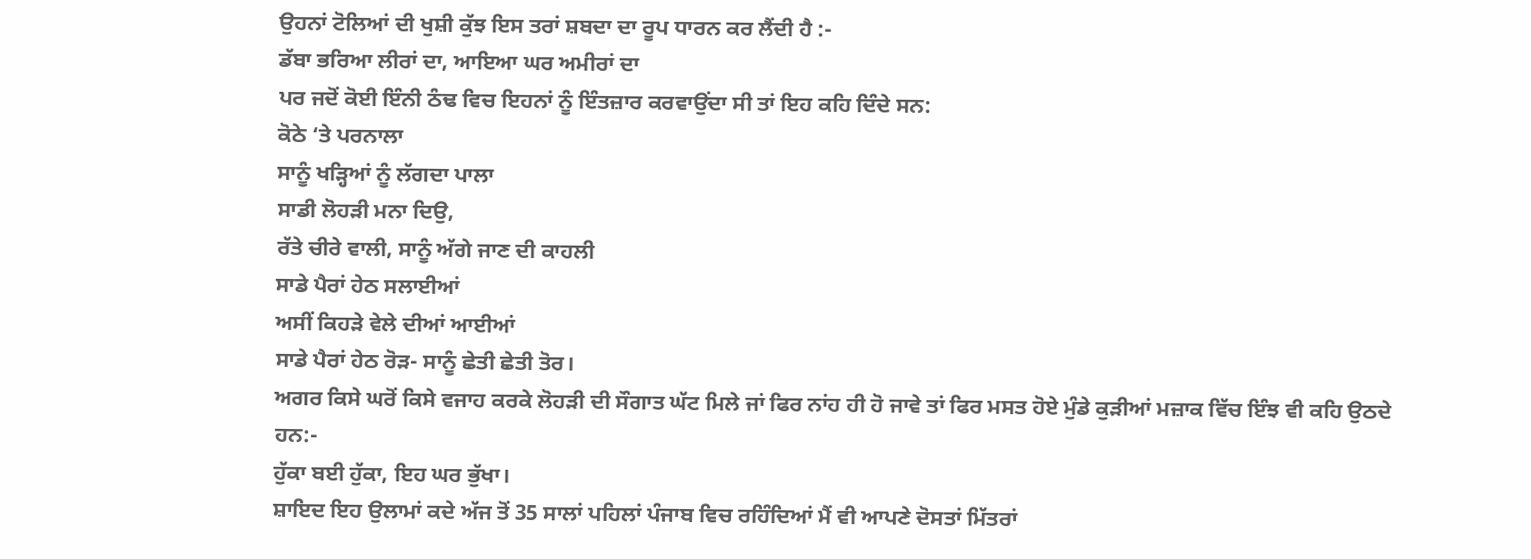ਉਹਨਾਂ ਟੋਲਿਆਂ ਦੀ ਖੁਸ਼ੀ ਕੁੱਝ ਇਸ ਤਰਾਂ ਸ਼ਬਦਾ ਦਾ ਰੂਪ ਧਾਰਨ ਕਰ ਲੈਂਦੀ ਹੈ :-
ਡੱਬਾ ਭਰਿਆ ਲੀਰਾਂ ਦਾ, ਆਇਆ ਘਰ ਅਮੀਰਾਂ ਦਾ
ਪਰ ਜਦੋਂ ਕੋਈ ਇੰਨੀ ਠੰਢ ਵਿਚ ਇਹਨਾਂ ਨੂੰ ਇੰਤਜ਼ਾਰ ਕਰਵਾਉਂਦਾ ਸੀ ਤਾਂ ਇਹ ਕਹਿ ਦਿੰਦੇ ਸਨ:
ਕੋਠੇ ‘ਤੇ ਪਰਨਾਲਾ
ਸਾਨੂੰ ਖੜ੍ਹਿਆਂ ਨੂੰ ਲੱਗਦਾ ਪਾਲਾ
ਸਾਡੀ ਲੋਹੜੀ ਮਨਾ ਦਿਉ,
ਰੱਤੇ ਚੀਰੇ ਵਾਲੀ, ਸਾਨੂੰ ਅੱਗੇ ਜਾਣ ਦੀ ਕਾਹਲੀ
ਸਾਡੇ ਪੈਰਾਂ ਹੇਠ ਸਲਾਈਆਂ
ਅਸੀਂ ਕਿਹੜੇ ਵੇਲੇ ਦੀਆਂ ਆਈਆਂ
ਸਾਡੇ ਪੈਰਾਂ ਹੇਠ ਰੋੜ- ਸਾਨੂੰ ਛੇਤੀ ਛੇਤੀ ਤੋਰ।
ਅਗਰ ਕਿਸੇ ਘਰੋਂ ਕਿਸੇ ਵਜਾਹ ਕਰਕੇ ਲੋਹੜੀ ਦੀ ਸੌਗਾਤ ਘੱਟ ਮਿਲੇ ਜਾਂ ਫਿਰ ਨਾਂਹ ਹੀ ਹੋ ਜਾਵੇ ਤਾਂ ਫਿਰ ਮਸਤ ਹੋਏ ਮੁੰਡੇ ਕੁੜੀਆਂ ਮਜ਼ਾਕ ਵਿੱਚ ਇੰਝ ਵੀ ਕਹਿ ਉਠਦੇ ਹਨ:-
ਹੁੱਕਾ ਬਈ ਹੁੱਕਾ, ਇਹ ਘਰ ਭੁੱਖਾ।
ਸ਼ਾਇਦ ਇਹ ਉਲਾਮਾਂ ਕਦੇ ਅੱਜ ਤੋਂ 35 ਸਾਲਾਂ ਪਹਿਲਾਂ ਪੰਜਾਬ ਵਿਚ ਰਹਿੰਦਿਆਂ ਮੈਂ ਵੀ ਆਪਣੇ ਦੋਸਤਾਂ ਮਿੱਤਰਾਂ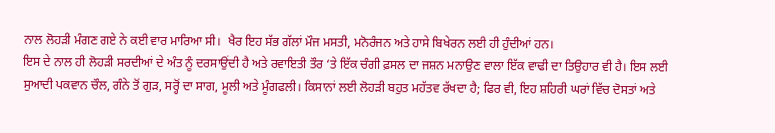ਨਾਲ ਲੋਹੜੀ ਮੰਗਣ ਗਏ ਨੇ ਕਈ ਵਾਰ ਮਾਰਿਆ ਸੀ।  ਖੈਰ ਇਹ ਸੱਭ ਗੱਲਾਂ ਮੌਜ ਮਸਤੀ, ਮਨੋਰੰਜਨ ਅਤੇ ਹਾਸੇ ਬਿਖੇਰਨ ਲਈ ਹੀ ਹੁੰਦੀਆਂ ਹਨ।
ਇਸ ਦੇ ਨਾਲ ਹੀ ਲੋਹੜੀ ਸਰਦੀਆਂ ਦੇ ਅੰਤ ਨੂੰ ਦਰਸਾਉਂਦੀ ਹੈ ਅਤੇ ਰਵਾਇਤੀ ਤੌਰ ‘ਤੇ ਇੱਕ ਚੰਗੀ ਫ਼ਸਲ ਦਾ ਜਸ਼ਨ ਮਨਾਉਣ ਵਾਲਾ ਇੱਕ ਵਾਢੀ ਦਾ ਤਿਉਹਾਰ ਵੀ ਹੈ। ਇਸ ਲਈ ਸੁਆਦੀ ਪਕਵਾਨ ਚੌਲ, ਗੰਨੇ ਤੋਂ ਗੁੜ, ਸਰ੍ਹੋਂ ਦਾ ਸਾਗ, ਮੂਲੀ ਅਤੇ ਮੂੰਗਫਲੀ। ਕਿਸਾਨਾਂ ਲਈ ਲੋਹੜੀ ਬਹੁਤ ਮਹੱਤਵ ਰੱਖਦਾ ਹੈ; ਫਿਰ ਵੀ, ਇਹ ਸ਼ਹਿਰੀ ਘਰਾਂ ਵਿੱਚ ਦੋਸਤਾਂ ਅਤੇ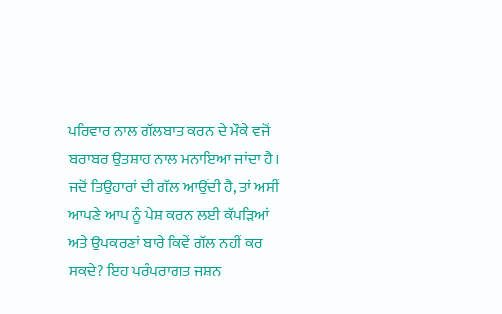ਪਰਿਵਾਰ ਨਾਲ ਗੱਲਬਾਤ ਕਰਨ ਦੇ ਮੌਕੇ ਵਜੋਂ ਬਰਾਬਰ ਉਤਸ਼ਾਹ ਨਾਲ ਮਨਾਇਆ ਜਾਂਦਾ ਹੈ।
ਜਦੋਂ ਤਿਉਹਾਰਾਂ ਦੀ ਗੱਲ ਆਉਂਦੀ ਹੈ, ਤਾਂ ਅਸੀਂ ਆਪਣੇ ਆਪ ਨੂੰ ਪੇਸ਼ ਕਰਨ ਲਈ ਕੱਪੜਿਆਂ ਅਤੇ ਉਪਕਰਣਾਂ ਬਾਰੇ ਕਿਵੇਂ ਗੱਲ ਨਹੀਂ ਕਰ ਸਕਦੇ? ਇਹ ਪਰੰਪਰਾਗਤ ਜਸ਼ਨ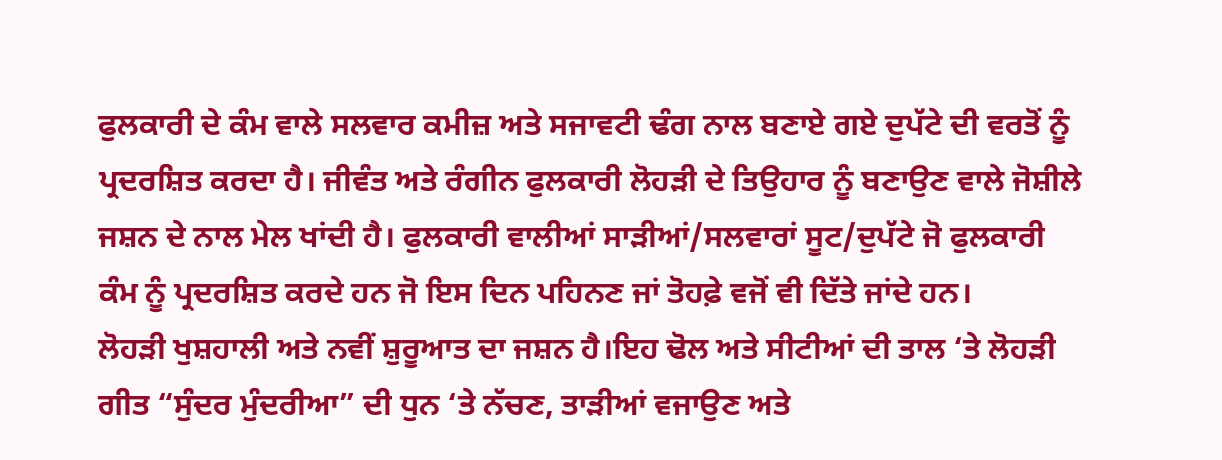ਫੁਲਕਾਰੀ ਦੇ ਕੰਮ ਵਾਲੇ ਸਲਵਾਰ ਕਮੀਜ਼ ਅਤੇ ਸਜਾਵਟੀ ਢੰਗ ਨਾਲ ਬਣਾਏ ਗਏ ਦੁਪੱਟੇ ਦੀ ਵਰਤੋਂ ਨੂੰ ਪ੍ਰਦਰਸ਼ਿਤ ਕਰਦਾ ਹੈ। ਜੀਵੰਤ ਅਤੇ ਰੰਗੀਨ ਫੁਲਕਾਰੀ ਲੋਹੜੀ ਦੇ ਤਿਉਹਾਰ ਨੂੰ ਬਣਾਉਣ ਵਾਲੇ ਜੋਸ਼ੀਲੇ ਜਸ਼ਨ ਦੇ ਨਾਲ ਮੇਲ ਖਾਂਦੀ ਹੈ। ਫੁਲਕਾਰੀ ਵਾਲੀਆਂ ਸਾੜੀਆਂ/ਸਲਵਾਰਾਂ ਸੂਟ/ਦੁਪੱਟੇ ਜੋ ਫੁਲਕਾਰੀ ਕੰਮ ਨੂੰ ਪ੍ਰਦਰਸ਼ਿਤ ਕਰਦੇ ਹਨ ਜੋ ਇਸ ਦਿਨ ਪਹਿਨਣ ਜਾਂ ਤੋਹਫ਼ੇ ਵਜੋਂ ਵੀ ਦਿੱਤੇ ਜਾਂਦੇ ਹਨ।
ਲੋਹੜੀ ਖੁਸ਼ਹਾਲੀ ਅਤੇ ਨਵੀਂ ਸ਼ੁਰੂਆਤ ਦਾ ਜਸ਼ਨ ਹੈ।ਇਹ ਢੋਲ ਅਤੇ ਸੀਟੀਆਂ ਦੀ ਤਾਲ ‘ਤੇ ਲੋਹੜੀ ਗੀਤ “ਸੁੰਦਰ ਮੁੰਦਰੀਆ” ਦੀ ਧੁਨ ‘ਤੇ ਨੱਚਣ, ਤਾੜੀਆਂ ਵਜਾਉਣ ਅਤੇ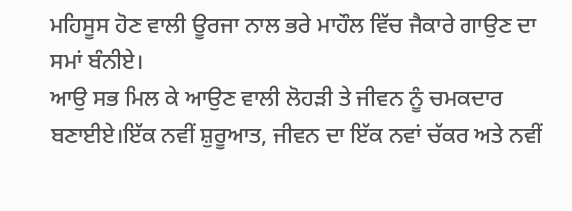ਮਹਿਸੂਸ ਹੋਣ ਵਾਲੀ ਊਰਜਾ ਨਾਲ ਭਰੇ ਮਾਹੌਲ ਵਿੱਚ ਜੈਕਾਰੇ ਗਾਉਣ ਦਾ ਸਮਾਂ ਬੰਨੀਏ।
ਆਉ ਸਭ ਮਿਲ ਕੇ ਆਉਣ ਵਾਲੀ ਲੋਹੜੀ ਤੇ ਜੀਵਨ ਨੂੰ ਚਮਕਦਾਰ ਬਣਾਈਏ।ਇੱਕ ਨਵੀਂ ਸ਼ੁਰੂਆਤ, ਜੀਵਨ ਦਾ ਇੱਕ ਨਵਾਂ ਚੱਕਰ ਅਤੇ ਨਵੀਂ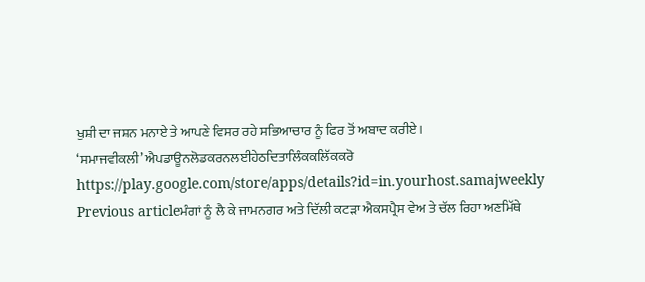ਖੁਸ਼ੀ ਦਾ ਜਸ਼ਨ ਮਨਾਏ ਤੇ ਆਪਣੇ ਵਿਸਰ ਰਹੇ ਸਭਿਆਚਾਰ ਨੂੰ ਫਿਰ ਤੋਂ ਅਬਾਦ ਕਰੀਏ।
‘ਸਮਾਜਵੀਕਲੀ’ ਐਪਡਾਊਨਲੋਡਕਰਨਲਈਹੇਠਦਿਤਾਲਿੰਕਕਲਿੱਕਕਰੋ
https://play.google.com/store/apps/details?id=in.yourhost.samajweekly
Previous articleਮੰਗਾਂ ਨੂੰ ਲੈ ਕੇ ਜਾਮਨਗਰ ਅਤੇ ਦਿੱਲੀ ਕਟੜਾ ਐਕਸਪ੍ਰੈਸ ਵੇਅ ਤੇ ਚੱਲ ਰਿਹਾ ਅਣਮਿੱਥੇ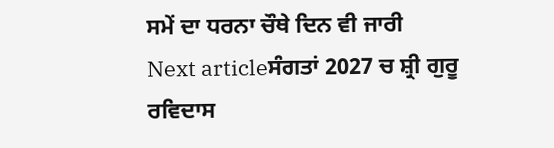ਸਮੇਂ ਦਾ ਧਰਨਾ ਚੌਥੇ ਦਿਨ ਵੀ ਜਾਰੀ
Next articleਸੰਗਤਾਂ 2027 ਚ ਸ਼੍ਰੀ ਗੁਰੂ ਰਵਿਦਾਸ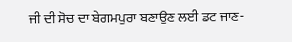ਜੀ ਦੀ ਸੋਚ ਦਾ ਬੇਗਮਪੁਰਾ ਬਣਾਉਣ ਲਈ ਡਟ ਜਾਣ-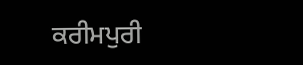ਕਰੀਮਪੁਰੀ